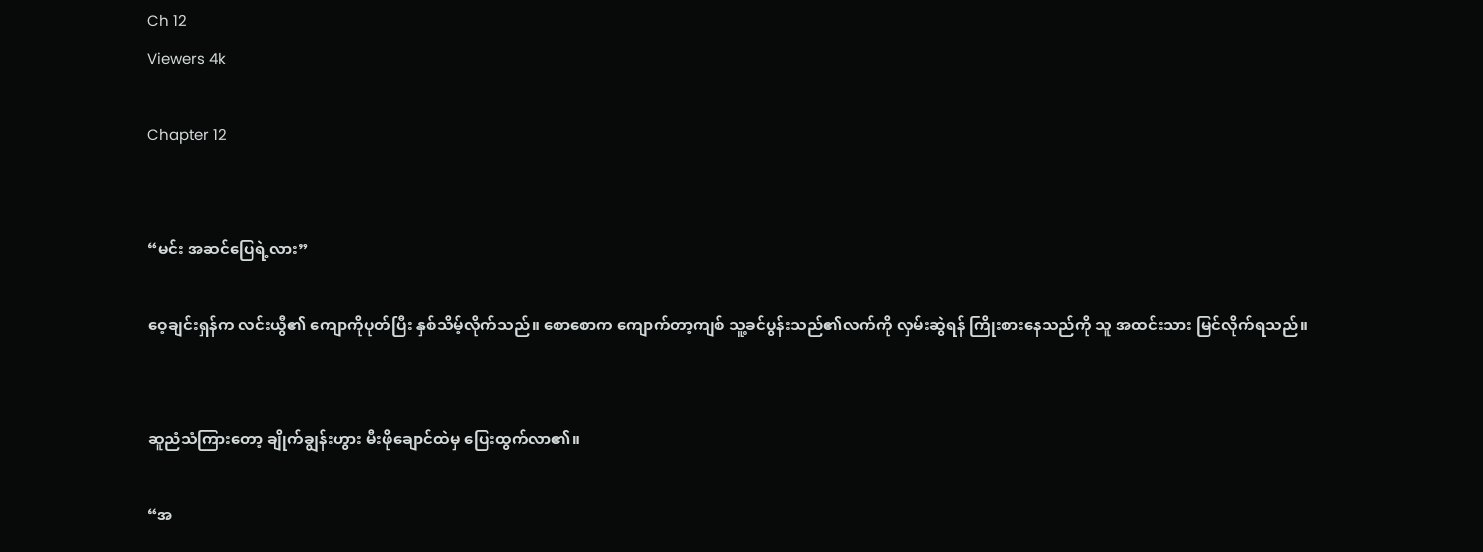Ch 12
Viewers 4k

Chapter 12


“မင်း အဆင်ပြေရဲ့လား”

ဝေ့ချင်းရှန်က လင်းယွီ၏ ကျောကိုပုတ်ပြီး နှစ်သိမ့်လိုက်သည်။ စောစောက ကျောက်တာ့ကျစ် သူ့ခင်ပွန်းသည်၏လက်ကို လှမ်းဆွဲရန် ကြိုးစားနေသည်ကို သူ အထင်းသား မြင်လိုက်ရသည်။


ဆူညံသံကြားတော့ ချိုက်ချွန်းဟွား မီးဖိုချောင်ထဲမှ ပြေးထွက်လာ၏။

“အ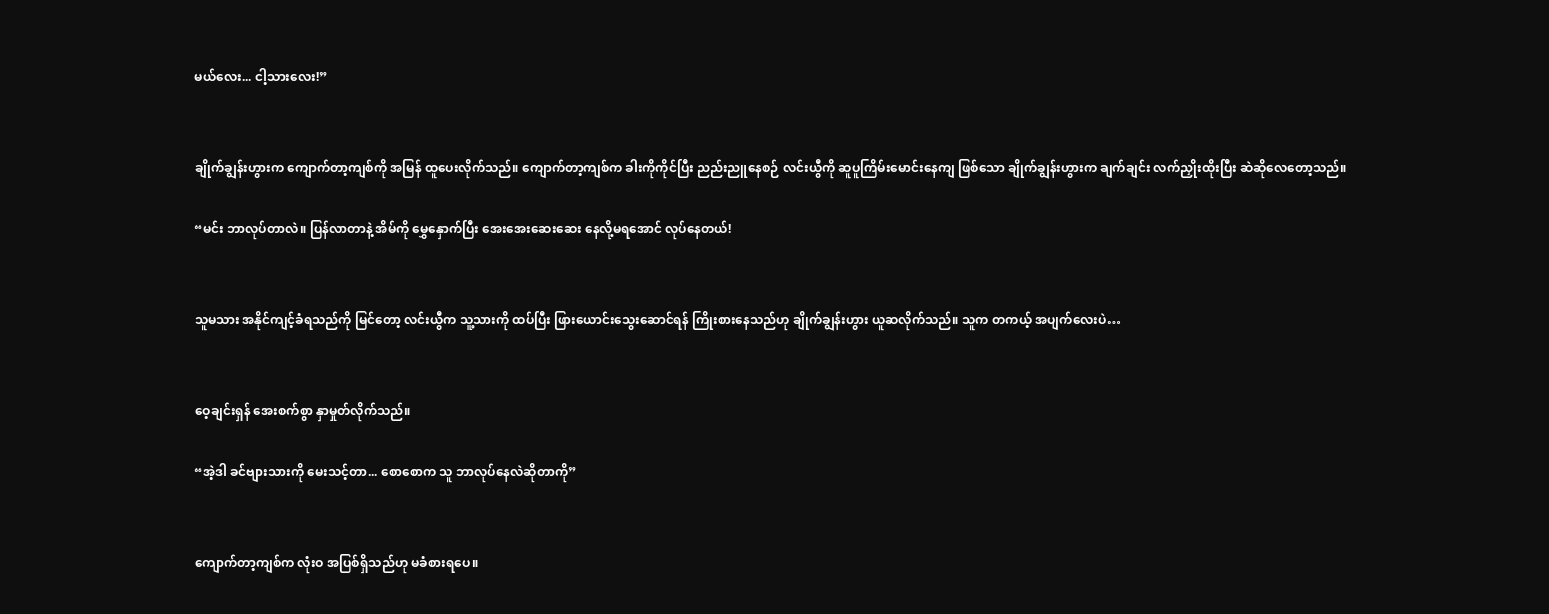မယ်လေး... ငါ့သားလေး!”


ချိုက်ချွန်းဟွားက ကျောက်တာ့ကျစ်ကို အမြန် ထူပေးလိုက်သည်။ ကျောက်တာ့ကျစ်က ခါးကိုကိုင်ပြီး ညည်းညူနေစဉ် လင်းယွီကို ဆူပူကြိမ်းမောင်းနေကျ ဖြစ်သော ချိုက်ချွန်းဟွားက ချက်ချင်း လက်ညှိုးထိုးပြီး ဆဲဆိုလေတော့သည်။

“မင်း ဘာလုပ်တာလဲ။ ပြန်လာတာနဲ့ အိမ်ကို မွှေနှောက်ပြီး အေးအေးဆေးဆေး နေလို့မရအောင် လုပ်နေတယ်!


သူမသား အနိုင်ကျင့်ခံရသည်ကို မြင်တော့ လင်းယွီက သူ့သားကို ထပ်ပြီး ဖြားယောင်းသွေးဆောင်ရန် ကြိုးစားနေသည်ဟု ချိုက်ချွန်းဟွား ယူဆလိုက်သည်။ သူက တကယ့် အပျက်လေးပဲ…


ဝေ့ချင်းရှန် အေးစက်စွာ နှာမှုတ်လိုက်သည်။

“အဲ့ဒါ ခင်ဗျားသားကို မေးသင့်တာ... စောစောက သူ ဘာလုပ်နေလဲဆိုတာကို”


ကျောက်တာ့ကျစ်က လုံးဝ အပြစ်ရှိသည်ဟု မခံစားရပေ။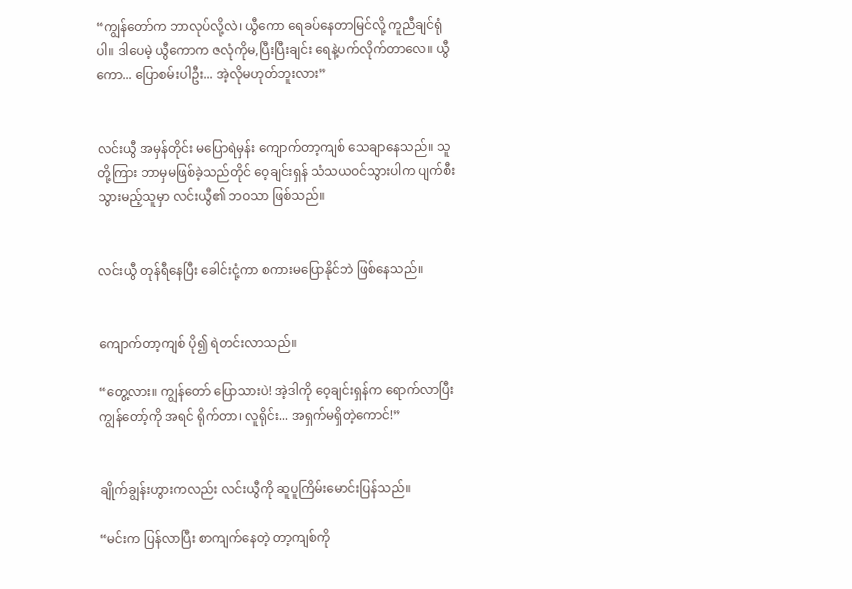“ကျွန်တော်က ဘာလုပ်လို့လဲ၊ ယွီကော ရေခပ်နေတာမြင်လို့ ကူညီချင်ရုံပါ။ ဒါပေမဲ့ ယွီကောက ဇလုံကိုမ,ပြီးပြီးချင်း ရေနဲ့ပက်လိုက်တာလေ။ ယွီကော... ပြောစမ်းပါဦး... အဲ့လိုမဟုတ်ဘူးလား”


လင်းယွီ အမှန်တိုင်း မပြောရဲမှန်း ကျောက်တာ့ကျစ် သေချာနေသည်။ သူတို့ကြား ဘာမှမဖြစ်ခဲ့သည်တိုင် ဝေ့ချင်းရှန် သံသယဝင်သွားပါက ပျက်စီးသွားမည့်သူမှာ လင်းယွီ၏ ဘဝသာ ဖြစ်သည်။


လင်းယွီ တုန်ရီနေပြီး ခေါင်းငုံ့ကာ စကားမပြောနိုင်ဘဲ ဖြစ်နေသည်။


ကျောက်တာ့ကျစ် ပို၍ ရဲတင်းလာသည်။

“တွေ့လား။ ကျွန်တော် ပြောသားပဲ! အဲ့ဒါကို ဝေ့ချင်းရှန်က ရောက်လာပြီး ကျွန်တော့်ကို အရင် ရိုက်တာ၊ လူရိုင်း... အရှက်မရှိတဲ့ကောင်!”


ချိုက်ချွန်းဟွားကလည်း လင်းယွီကို ဆူပူကြိမ်းမောင်းပြန်သည်။

“မင်းက ပြန်လာပြီး စာကျက်နေတဲ့ တာ့ကျစ်ကို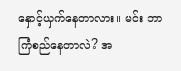နှောင့်ယှက်နေတာလား။ မင်း ဘာကြံစည်နေတာလဲ? အ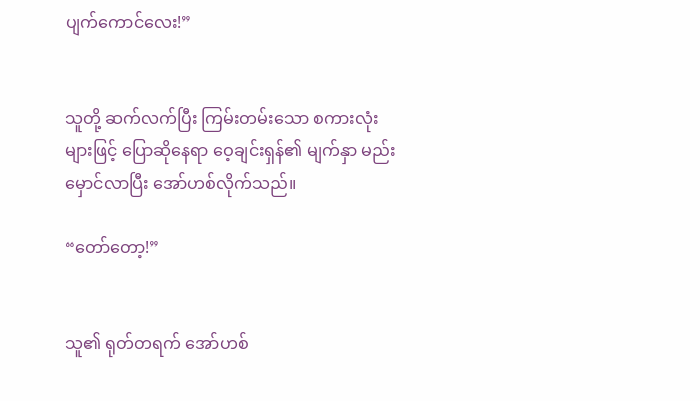ပျက်ကောင်လေး!”


သူတို့ ဆက်လက်ပြီး ကြမ်းတမ်းသော စကားလုံးများဖြင့် ပြောဆိုနေရာ ဝေ့ချင်းရှန်၏ မျက်နှာ မည်းမှောင်လာပြီး အော်ဟစ်လိုက်သည်။

“တော်တော့!”


သူ၏ ရုတ်တရက် အော်ဟစ်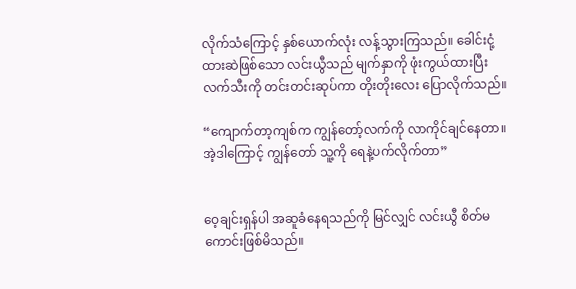လိုက်သံကြောင့် နှစ်ယောက်လုံး လန့်သွားကြသည်။ ခေါင်းငုံ့ထားဆဲဖြစ်သော လင်းယွီသည် မျက်နှာကို ဖုံးကွယ်ထားပြီး လက်သီးကို တင်းတင်းဆုပ်ကာ တိုးတိုးလေး ပြောလိုက်သည်။

“ကျောက်တာ့ကျစ်က ကျွန်တော့်လက်ကို လာကိုင်ချင်နေတာ။ အဲ့ဒါကြောင့် ကျွန်တော် သူ့ကို ရေနဲ့ပက်လိုက်တာ”


ဝေ့ချင်းရှန်ပါ အဆူခံနေရသည်ကို မြင်လျှင် လင်းယွီ စိတ်မကောင်းဖြစ်မိသည်။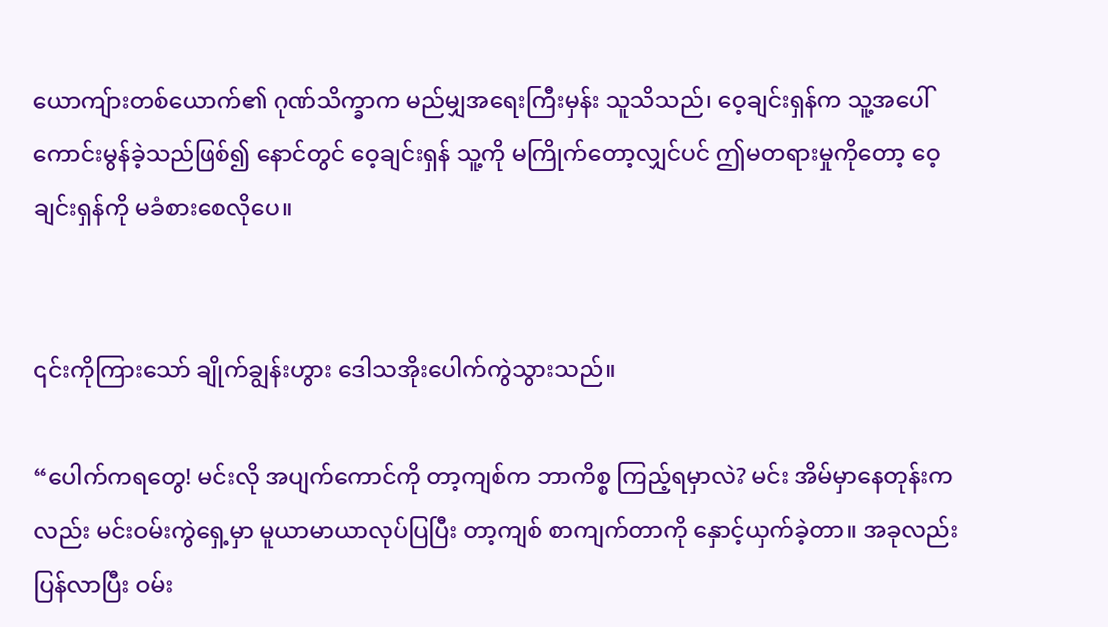ယောကျ်ားတစ်ယောက်၏ ဂုဏ်သိက္ခာက မည်မျှအရေးကြီးမှန်း သူသိသည်၊ ဝေ့ချင်းရှန်က သူ့အပေါ် ကောင်းမွန်ခဲ့သည်ဖြစ်၍ နောင်တွင် ဝေ့ချင်းရှန် သူ့ကို မကြိုက်တော့လျှင်ပင် ဤမတရားမှုကိုတော့ ဝေ့ချင်းရှန်ကို မခံစားစေလိုပေ။


၎င်းကိုကြားသော် ချိုက်ချွန်းဟွား ဒေါသအိုးပေါက်ကွဲသွားသည်။

“ပေါက်ကရတွေ! မင်းလို အပျက်ကောင်ကို တာ့ကျစ်က ဘာကိစ္စ ကြည့်ရမှာလဲ? မင်း အိမ်မှာနေတုန်းကလည်း မင်းဝမ်းကွဲရှေ့မှာ မူယာမာယာလုပ်ပြပြီး တာ့ကျစ် စာကျက်တာကို နှောင့်ယှက်ခဲ့တာ။ အခုလည်း ပြန်လာပြီး ဝမ်း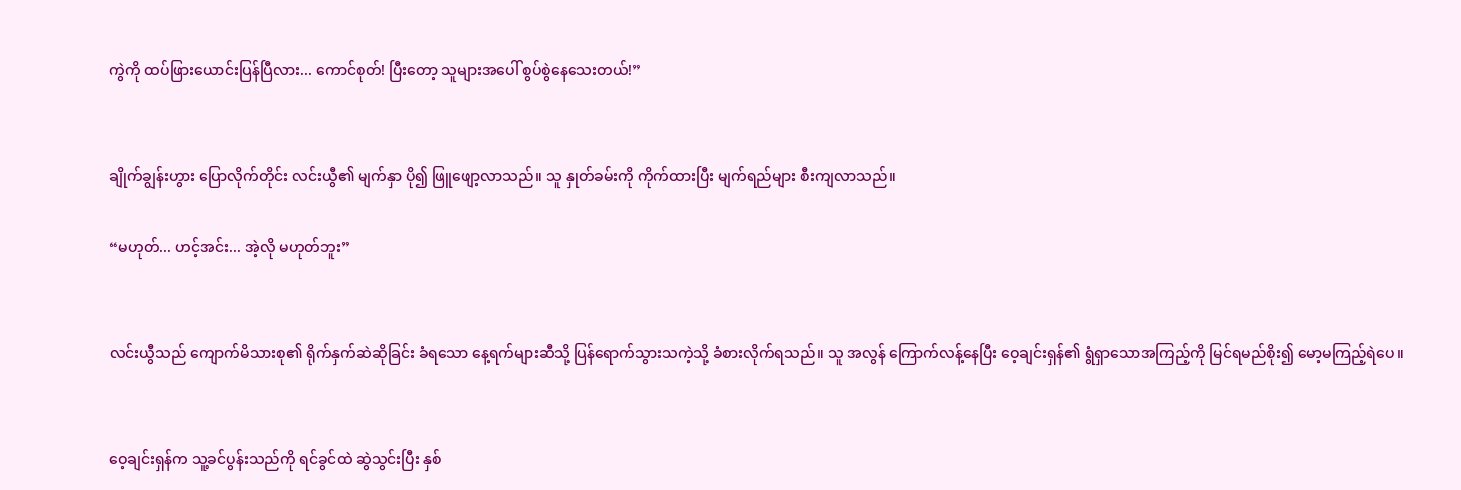ကွဲကို ထပ်ဖြားယောင်းပြန်ပြီလား... ကောင်စုတ်! ပြီးတော့ သူများအပေါ် စွပ်စွဲနေသေးတယ်!”


ချိုက်ချွန်းဟွား ပြောလိုက်တိုင်း လင်းယွီ၏ မျက်နှာ ပို၍ ဖြူဖျော့လာသည်။ သူ နှုတ်ခမ်းကို ကိုက်ထားပြီး မျက်ရည်များ စီးကျလာသည်။

“မဟုတ်... ဟင့်အင်း... အဲ့လို မဟုတ်ဘူး”


လင်းယွီသည် ကျောက်မိသားစု၏ ရိုက်နှက်ဆဲဆိုခြင်း ခံရသော နေ့ရက်များဆီသို့ ပြန်ရောက်သွားသကဲ့သို့ ခံစားလိုက်ရသည်။ သူ အလွန် ကြောက်လန့်နေပြီး ဝေ့ချင်းရှန်၏ ရွံရှာသောအကြည့်ကို မြင်ရမည်စိုး၍ မော့မကြည့်ရဲပေ။


ဝေ့ချင်းရှန်က သူ့ခင်ပွန်းသည်ကို ရင်ခွင်ထဲ ဆွဲသွင်းပြီး နှစ်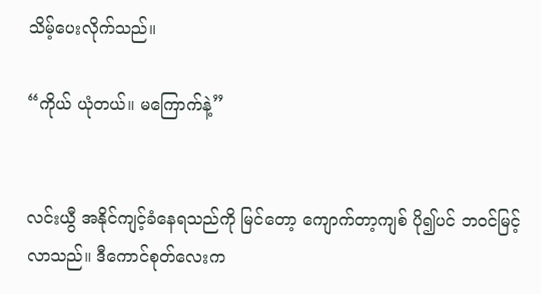သိမ့်ပေးလိုက်သည်။

“ကိုယ် ယုံတယ်။ မကြောက်နဲ့”


လင်းယွီ အနိုင်ကျင့်ခံနေရသည်ကို မြင်တော့ ကျောက်တာ့ကျစ် ပို၍ပင် ဘဝင်မြင့်လာသည်။ ဒီကောင်စုတ်လေးက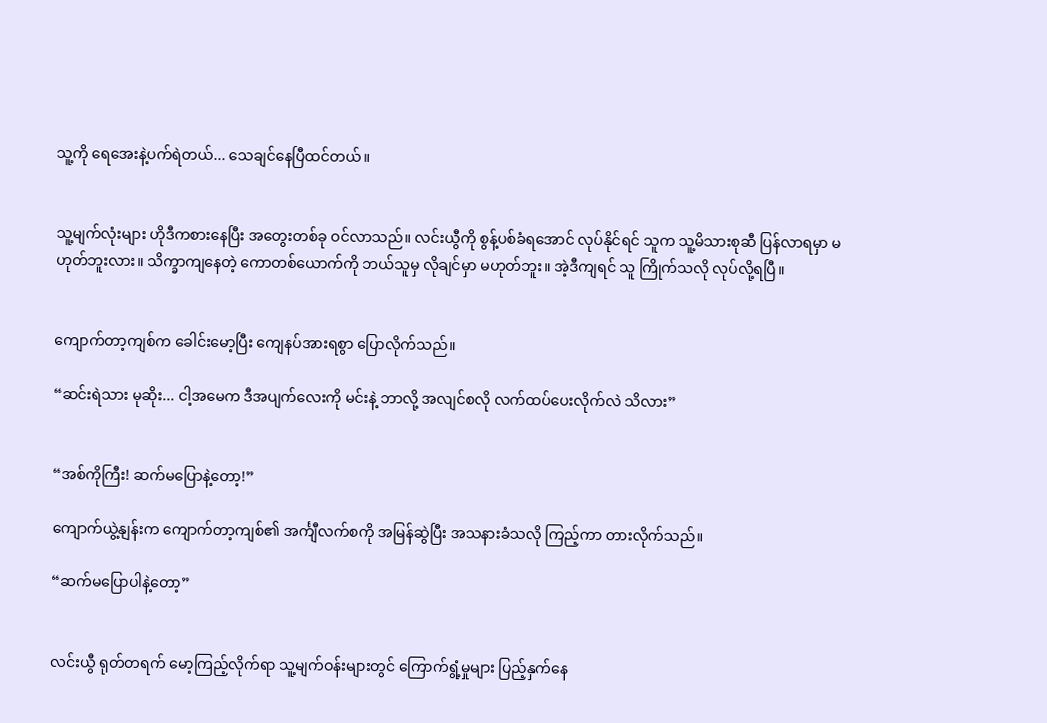သူ့ကို ရေအေးနဲ့ပက်ရဲတယ်... သေချင်နေပြီထင်တယ်။


သူ့မျက်လုံးများ ဟိုဒီကစားနေပြီး အတွေးတစ်ခု ဝင်လာသည်။ လင်းယွီကို စွန့်ပစ်ခံရအောင် လုပ်နိုင်ရင် သူက သူ့မိသားစုဆီ ပြန်လာရမှာ မဟုတ်ဘူးလား။ သိက္ခာကျနေတဲ့ ကောတစ်ယောက်ကို ဘယ်သူမှ လိုချင်မှာ မဟုတ်ဘူး။ အဲ့ဒီကျရင် သူ ကြိုက်သလို လုပ်လို့ရပြီ။


ကျောက်တာ့ကျစ်က ခေါင်းမော့ပြီး ကျေနပ်အားရစွာ ပြောလိုက်သည်။

“ဆင်းရဲသား မုဆိုး... ငါ့အမေက ဒီအပျက်လေးကို မင်းနဲ့ ဘာလို့ အလျင်စလို လက်ထပ်ပေးလိုက်လဲ သိလား”


“အစ်ကိုကြီး! ဆက်မပြောနဲ့တော့!”

ကျောက်ယွဲ့နျန်းက ကျောက်တာ့ကျစ်၏ အင်္ကျီလက်စကို အမြန်ဆွဲပြီး အသနားခံသလို ကြည့်ကာ တားလိုက်သည်။

“ဆက်မပြောပါနဲ့တော့”


လင်းယွီ ရုတ်တရက် မော့ကြည့်လိုက်ရာ သူ့မျက်ဝန်းများတွင် ကြောက်ရွံ့မှုများ ပြည့်နှက်နေ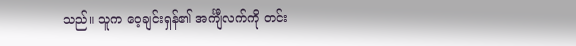သည်။ သူက ဝေ့ချင်းရှန်၏ အင်္ကျီလက်ကို တင်း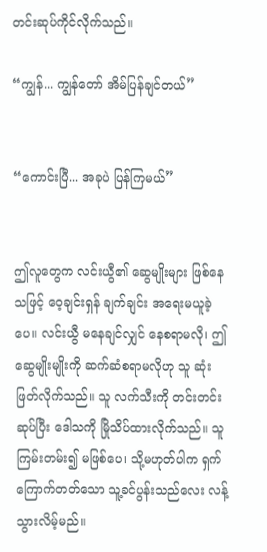တင်းဆုပ်ကိုင်လိုက်သည်။

“ကျွန်... ကျွန်တော် အိမ်ပြန်ချင်တယ်”


“ကောင်းပြီ... အခုပဲ ပြန်ကြမယ်”


ဤလူတွေက လင်းယွီ၏ ဆွေမျိုးများ ဖြစ်နေသဖြင့် ဝေ့ချင်းရှန် ချက်ချင်း အရေးမယူခဲ့ပေ။ လင်းယွီ မနေချင်လျှင် နေစရာမလို၊ ဤဆွေမျိုးမျိုးကို ဆက်ဆံစရာမလိုဟု သူ ဆုံးဖြတ်လိုက်သည်။ သူ လက်သီးကို တင်းတင်းဆုပ်ပြီး ဒေါသကို မြိုသိပ်ထားလိုက်သည်။ သူ ကြမ်းတမ်း၍ မဖြစ်ပေ၊ သို့မဟုတ်ပါက ရှက်ကြောက်တတ်သော သူ့ခင်ပွန်းသည်လေး လန့်သွားလိမ့်မည်။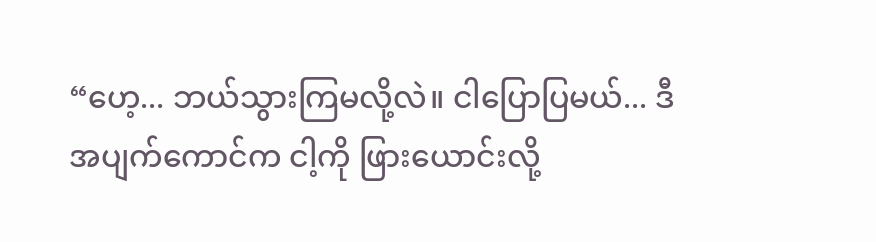“ဟေ့... ဘယ်သွားကြမလို့လဲ။ ငါပြောပြမယ်... ဒီအပျက်ကောင်က ငါ့ကို ဖြားယောင်းလို့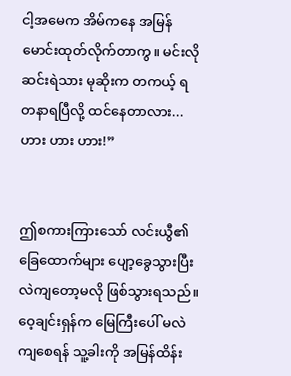ငါ့အမေက အိမ်ကနေ အမြန်မောင်းထုတ်လိုက်တာကွ။ မင်းလို ဆင်းရဲသား မုဆိုးက တကယ့် ရတနာရပြီလို့ ထင်နေတာလား... ဟား ဟား ဟား!”


ဤစကားကြားသော် လင်းယွီ၏ ခြေထောက်များ ပျော့ခွေသွားပြီး လဲကျတော့မလို ဖြစ်သွားရသည်။ ဝေ့ချင်းရှန်က မြေကြီးပေါ် မလဲကျစေရန် သူ့ခါးကို အမြန်ထိန်း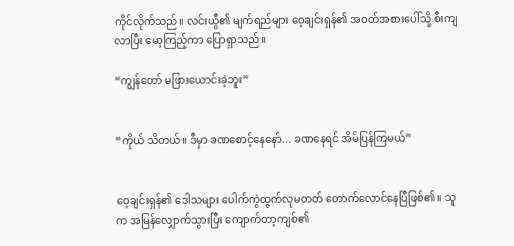ကိုင်လိုက်သည်။ လင်းယွီ၏ မျက်ရည်များ ဝေ့ချင်းရှန်၏ အဝတ်အစားပေါ်သို့ စီးကျလာပြီး မော့ကြည့်ကာ ပြောရှာသည်။

“ကျွန်တော် မဖြားယောင်းခဲ့ဘူး”


“ကိုယ် သိတယ်။ ဒီမှာ ခဏစောင့်နေနော်... ခဏနေရင် အိမ်ပြန်ကြမယ်”


ဝေ့ချင်းရှန်၏ ဒေါသများ ပေါက်ကွဲထွက်လုမတတ် တောက်လောင်နေပြီဖြစ်၏။ သူက အမြန်လျှောက်သွားပြီး ကျောက်တာ့ကျစ်၏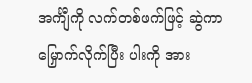အင်္ကျီကို လက်တစ်ဖက်ဖြင့် ဆွဲကာ မြှောက်လိုက်ပြီး ပါးကို အား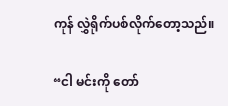ကုန် လွှဲရိုက်ပစ်လိုက်တော့သည်။

“ငါ မင်းကို တော်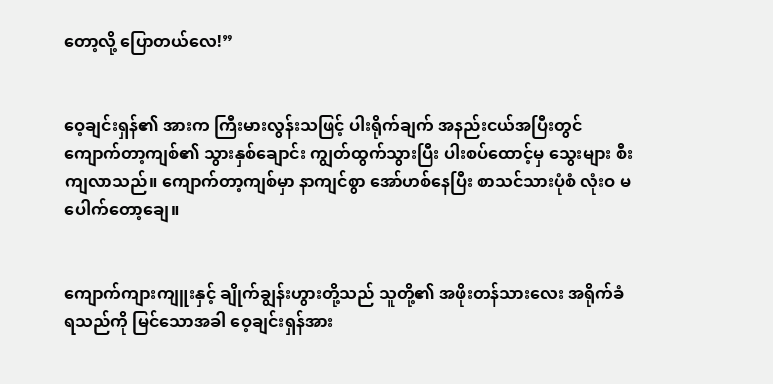တော့လို့ ပြောတယ်လေ!”


ဝေ့ချင်းရှန်၏ အားက ကြီးမားလွန်းသဖြင့် ပါးရိုက်ချက် အနည်းငယ်အပြီးတွင် ကျောက်တာ့ကျစ်၏ သွားနှစ်ချောင်း ကျွတ်ထွက်သွားပြီး ပါးစပ်ထောင့်မှ သွေးများ စီးကျလာသည်။ ကျောက်တာ့ကျစ်မှာ နာကျင်စွာ အော်ဟစ်နေပြီး စာသင်သားပုံစံ လုံးဝ မပေါက်တော့ချေ။


ကျောက်ကျားကျူးနှင့် ချိုက်ချွန်းဟွားတို့သည် သူတို့၏ အဖိုးတန်သားလေး အရိုက်ခံရသည်ကို မြင်သောအခါ ဝေ့ချင်းရှန်အား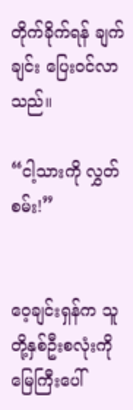တိုက်ခိုက်ရန် ချက်ချင်း ပြေးဝင်လာသည်။

“ငါ့သားကို လွှတ်စမ်း!”


ဝေ့ချင်းရှန်က သူတို့နှစ်ဦးစလုံးကို မြေကြီးပေါ်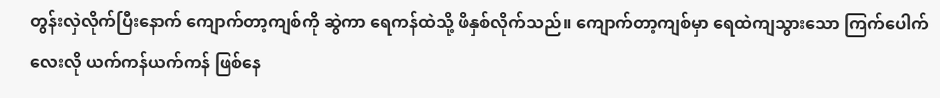တွန်းလှဲလိုက်ပြီးနောက် ကျောက်တာ့ကျစ်ကို ဆွဲကာ ရေကန်ထဲသို့ ဖိနှစ်လိုက်သည်။ ကျောက်တာ့ကျစ်မှာ ရေထဲကျသွားသော ကြက်ပေါက်လေးလို ယက်ကန်ယက်ကန် ဖြစ်နေ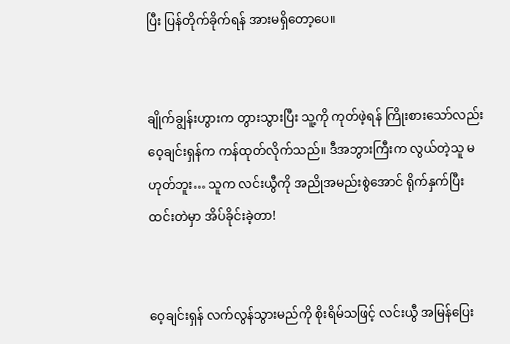ပြီး ပြန်တိုက်ခိုက်ရန် အားမရှိတော့ပေ။


ချိုက်ချွန်းဟွားက တွားသွားပြီး သူ့ကို ကုတ်ဖဲ့ရန် ကြိုးစားသော်လည်း ဝေ့ချင်းရှန်က ကန်ထုတ်လိုက်သည်။ ဒီအဘွားကြီးက လွယ်တဲ့သူ မဟုတ်ဘူး… သူက လင်းယွီကို အညိုအမည်းစွဲအောင် ရိုက်နှက်ပြီး ထင်းတဲမှာ အိပ်ခိုင်းခဲ့တာ!


ဝေ့ချင်းရှန် လက်လွန်သွားမည်ကို စိုးရိမ်သဖြင့် လင်းယွီ အမြန်ပြေး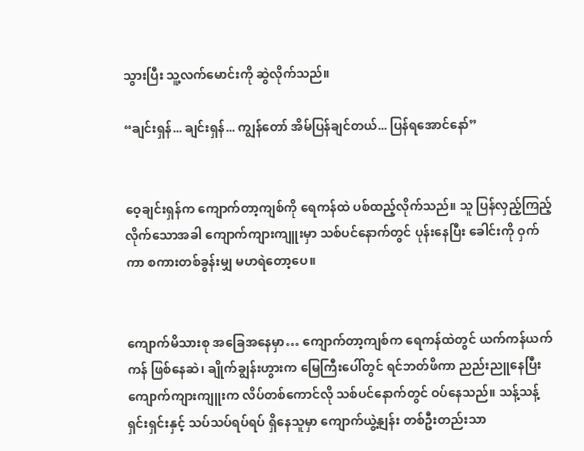သွားပြီး သူ့လက်မောင်းကို ဆွဲလိုက်သည်။

“ချင်းရှန်... ချင်းရှန်... ကျွန်တော် အိမ်ပြန်ချင်တယ်... ပြန်ရအောင်နော်”


ဝေ့ချင်းရှန်က ကျောက်တာ့ကျစ်ကို ရေကန်ထဲ ပစ်ထည့်လိုက်သည်။ သူ ပြန်လှည့်ကြည့်လိုက်သောအခါ ကျောက်ကျားကျူးမှာ သစ်ပင်နောက်တွင် ပုန်းနေပြီး ခေါင်းကို ဝှက်ကာ စကားတစ်ခွန်းမျှ မဟရဲတော့ပေ။


ကျောက်မိသားစု အခြေအနေမှာ… ကျောက်တာ့ကျစ်က ရေကန်ထဲတွင် ယက်ကန်ယက်ကန် ဖြစ်နေဆဲ၊ ချိုက်ချွန်းဟွားက မြေကြီးပေါ်တွင် ရင်ဘတ်ဖိကာ ညည်းညူနေပြီး ကျောက်ကျားကျူးက လိပ်တစ်ကောင်လို သစ်ပင်နောက်တွင် ဝပ်နေသည်။ သန့်သန့်ရှင်းရှင်းနှင့် သပ်သပ်ရပ်ရပ် ရှိနေသူမှာ ကျောက်ယွဲ့နျန်း တစ်ဦးတည်းသာ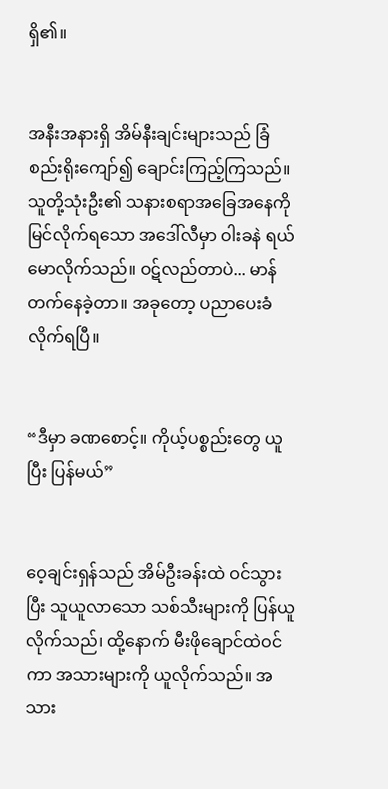ရှိ၏။


အနီးအနားရှိ အိမ်နီးချင်းများသည် ခြံစည်းရိုးကျော်၍ ချောင်းကြည့်ကြသည်။ သူတို့သုံးဦး၏ သနားစရာအခြေအနေကို မြင်လိုက်ရသော အဒေါ်လီမှာ ဝါးခနဲ ရယ်မောလိုက်သည်။ ဝဋ်လည်တာပဲ... မာန်တက်နေခဲ့တာ။ အခုတော့ ပညာပေးခံလိုက်ရပြီ။


“ဒီမှာ ခဏစောင့်။ ကိုယ့်ပစ္စည်းတွေ ယူပြီး ပြန်မယ်”


ဝေ့ချင်းရှန်သည် အိမ်ဦးခန်းထဲ ဝင်သွားပြီး သူယူလာသော သစ်သီးများကို ပြန်ယူလိုက်သည်၊ ထို့နောက် မီးဖိုချောင်ထဲဝင်ကာ အသားများကို ယူလိုက်သည်။ အသား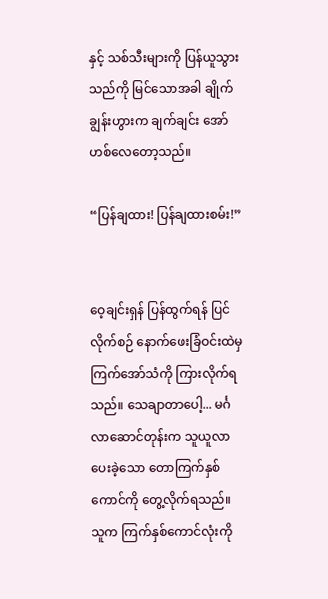နှင့် သစ်သီးများကို ပြန်ယူသွားသည်ကို မြင်သောအခါ ချိုက်ချွန်းဟွားက ချက်ချင်း အော်ဟစ်လေတော့သည်။

“ပြန်ချထား! ပြန်ချထားစမ်း!”


ဝေ့ချင်းရှန် ပြန်ထွက်ရန် ပြင်လိုက်စဉ် နောက်ဖေးခြံဝင်းထဲမှ ကြက်အော်သံကို ကြားလိုက်ရသည်။ သေချာတာပေါ့... မင်္ဂလာဆောင်တုန်းက သူယူလာပေးခဲ့သော တောကြက်နှစ်ကောင်ကို တွေ့လိုက်ရသည်။ သူက ကြက်နှစ်ကောင်လုံးကို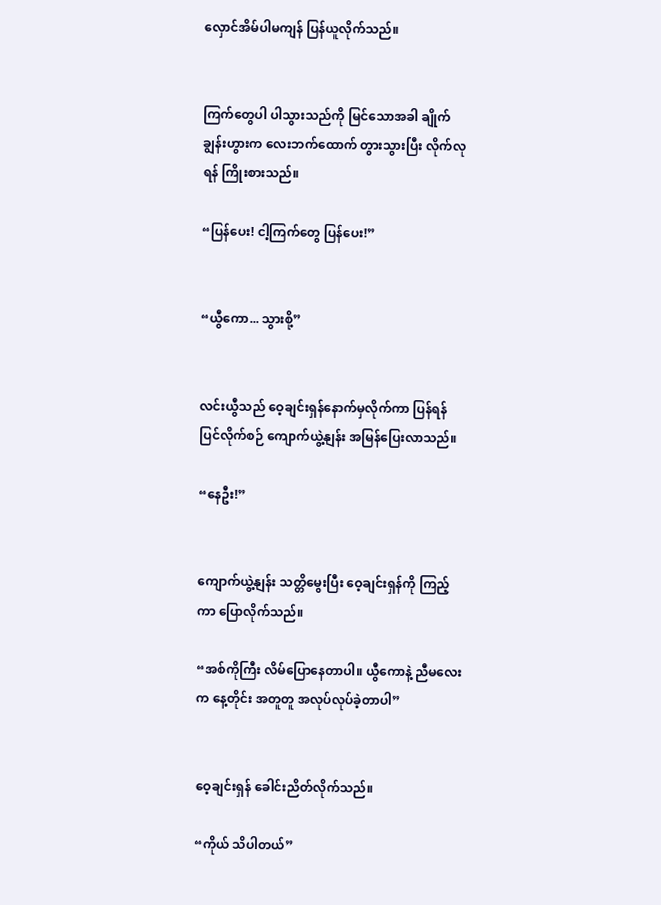လှောင်အိမ်ပါမကျန် ပြန်ယူလိုက်သည်။


ကြက်တွေပါ ပါသွားသည်ကို မြင်သောအခါ ချိုက်ချွန်းဟွားက လေးဘက်ထောက် တွားသွားပြီး လိုက်လုရန် ကြိုးစားသည်။

“ပြန်ပေး! ငါ့ကြက်တွေ ပြန်ပေး!”


“ယွီကော... သွားစို့”


လင်းယွီသည် ဝေ့ချင်းရှန်နောက်မှလိုက်ကာ ပြန်ရန်ပြင်လိုက်စဉ် ကျောက်ယွဲ့နျန်း အမြန်ပြေးလာသည်။

“နေဦး!”


ကျောက်ယွဲ့နျန်း သတ္တိမွေးပြီး ဝေ့ချင်းရှန်ကို ကြည့်ကာ ပြောလိုက်သည်။

“အစ်ကိုကြီး လိမ်ပြောနေတာပါ။ ယွီကောနဲ့ ညီမလေးက နေ့တိုင်း အတူတူ အလုပ်လုပ်ခဲ့တာပါ”


ဝေ့ချင်းရှန် ခေါင်းညိတ်လိုက်သည်။

“ကိုယ် သိပါတယ်”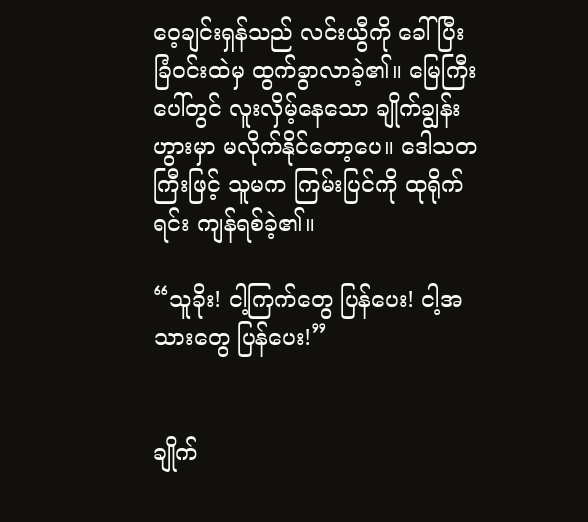ဝေ့ချင်းရှန်သည် လင်းယွီကို ခေါ်ပြီး ခြံဝင်းထဲမှ ထွက်ခွာလာခဲ့၏။ မြေကြီးပေါ်တွင် လူးလှိမ့်နေသော ချိုက်ချွန်းဟွားမှာ မလိုက်နိုင်တော့ပေ။ ဒေါသတကြီးဖြင့် သူမက ကြမ်းပြင်ကို ထုရိုက်ရင်း ကျန်ရစ်ခဲ့၏။

“သူခိုး! ငါ့ကြက်တွေ ပြန်ပေး! ငါ့အသားတွေ ပြန်ပေး!”


ချိုက်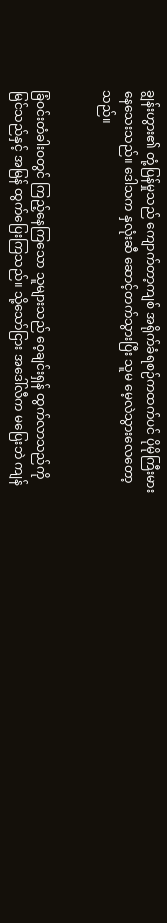ချွန်းဟွား၏ တုံ့ပြန်မှုသည် ကျောက်တာ့ကျစ် အရိုက်ခံရစဉ်ကထက်ပင် ပိုမိုကြီးမားနေသေးသည်။ ဒေါသက နှလုံးဆီ ဆောင့်တက်သွားပြီး သူမ မေ့လဲသွားလေတော့သည်။


ခြံဝင်းတံခါးဝတွင် ကြည့်နေကြသော သူများသည် ဝေ့ချင်းရှန် ထွက်လာသည်ကို မြင်သည်နှင့် အမြန် ထွက်ပြေးကြသည်။ သို့သော်ငြား အဒေါ်လီက မပြေးဘဲ ကျန်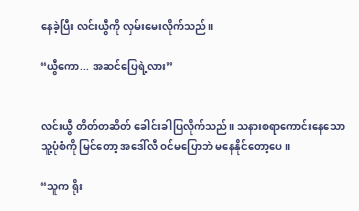နေခဲ့ပြီး လင်းယွီကို လှမ်းမေးလိုက်သည်။

“ယွီကော... အဆင်ပြေရဲ့လား”


လင်းယွီ တိတ်တဆိတ် ခေါင်းခါပြလိုက်သည်။ သနားစရာကောင်းနေသော သူ့ပုံစံကို မြင်တော့ အဒေါ်လီ ဝင်မပြောဘဲ မနေနိုင်တော့ပေ။

“သူက ရိုး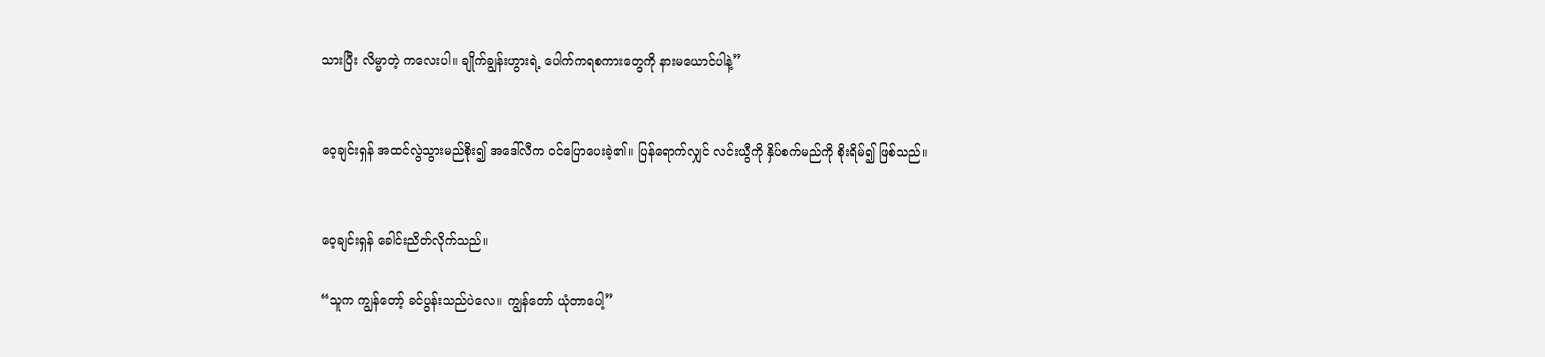သားပြီး လိမ္မာတဲ့ ကလေးပါ။ ချိုက်ချွန်းဟွားရဲ့ ပေါက်ကရစကားတွေကို နားမယောင်ပါနဲ့”


ဝေ့ချင်းရှန် အထင်လွဲသွားမည်စိုး၍ အဒေါ်လီက ဝင်ပြောပေးခဲ့၏။ ပြန်ရောက်လျှင် လင်းယွီကို နှိပ်စက်မည်ကို စိုးရိမ်၍ ဖြစ်သည်။


ဝေ့ချင်းရှန် ခေါင်းညိတ်လိုက်သည်။

“သူက ကျွန်တော့် ခင်ပွန်းသည်ပဲလေ။ ကျွန်တော် ယုံတာပေါ့”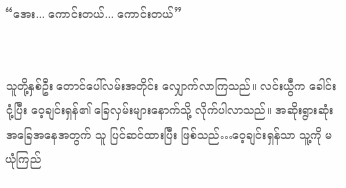“အေး... ကောင်းတယ်... ကောင်းတယ်”


သူတို့နှစ်ဦး တောင်ပေါ်လမ်းအတိုင်း လျှောက်လာကြသည်။ လင်းယွီက ခေါင်းငုံ့ပြီး ဝေ့ချင်းရှန်၏ ခြေလှမ်းများနောက်သို့ လိုက်ပါလာသည်။ အဆိုးရွားဆုံး အခြေအနေအတွက် သူ ပြင်ဆင်ထားပြီး ဖြစ်သည်…ဝေ့ချင်းရှန်သာ သူ့ကို မယုံကြည်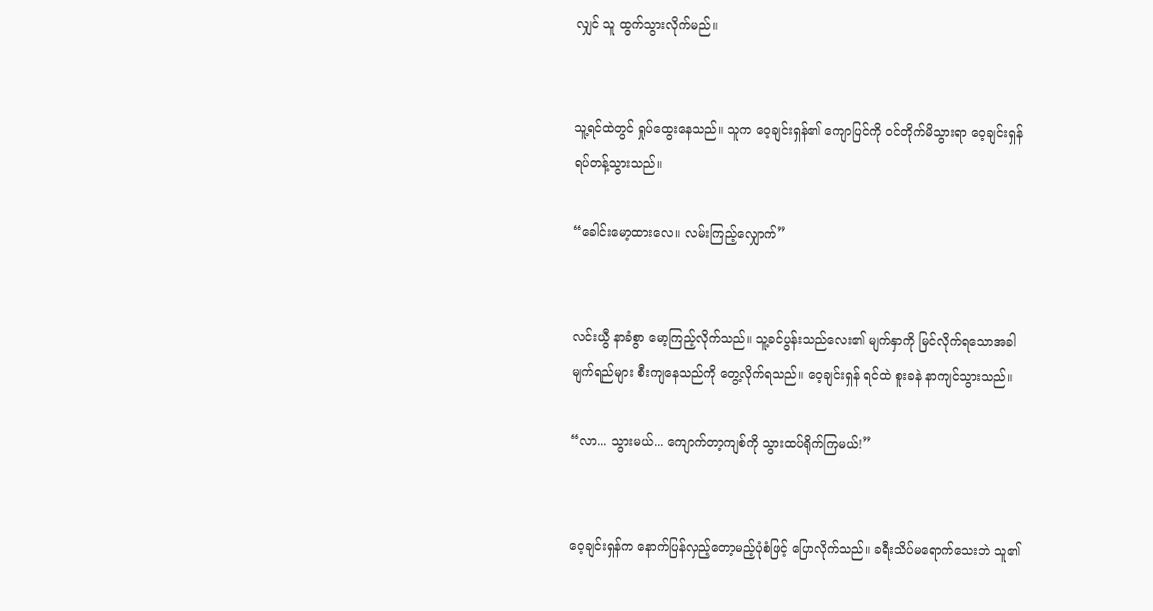လျှင် သူ ထွက်သွားလိုက်မည်။


သူ့ရင်ထဲတွင် ရှုပ်ထွေးနေသည်။ သူက ဝေ့ချင်းရှန်၏ ကျောပြင်ကို ဝင်တိုက်မိသွားရာ ဝေ့ချင်းရှန် ရပ်တန့်သွားသည်။

“ခေါင်းမော့ထားလေ။ လမ်းကြည့်လျှောက်”


လင်းယွီ နာခံစွာ မော့ကြည့်လိုက်သည်။ သူ့ခင်ပွန်းသည်လေး၏ မျက်နှာကို မြင်လိုက်ရသောအခါ မျက်ရည်များ စီးကျနေသည်ကို တွေ့လိုက်ရသည်။ ဝေ့ချင်းရှန် ရင်ထဲ စူးခနဲ နာကျင်သွားသည်။

“လာ... သွားမယ်... ကျောက်တာ့ကျစ်ကို သွားထပ်ရိုက်ကြမယ်!”


ဝေ့ချင်းရှန်က နောက်ပြန်လှည့်တော့မည့်ပုံစံဖြင့် ပြောလိုက်သည်။ ခရီးသိပ်မရောက်သေးဘဲ သူ၏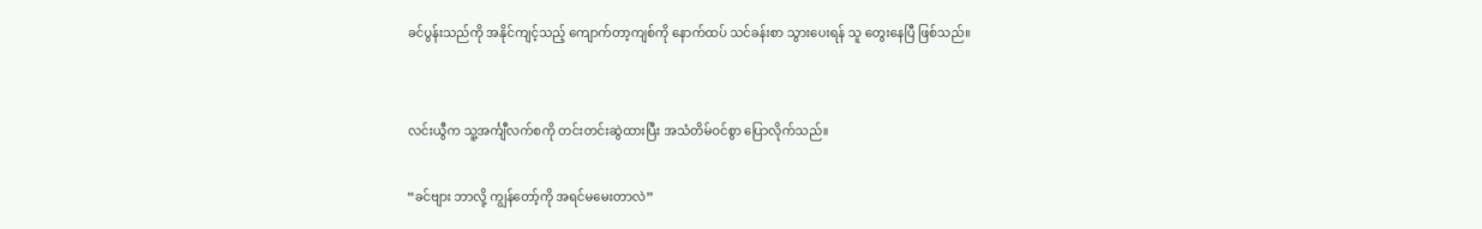ခင်ပွန်းသည်ကို အနိုင်ကျင့်သည့် ကျောက်တာ့ကျစ်ကို နောက်ထပ် သင်ခန်းစာ သွားပေးရန် သူ တွေးနေပြီ ဖြစ်သည်။


လင်းယွီက သူ့အင်္ကျီလက်စကို တင်းတင်းဆွဲထားပြီး အသံတိမ်ဝင်စွာ ပြောလိုက်သည်။

“ခင်ဗျား ဘာလို့ ကျွန်တော့်ကို အရင်မမေးတာလဲ”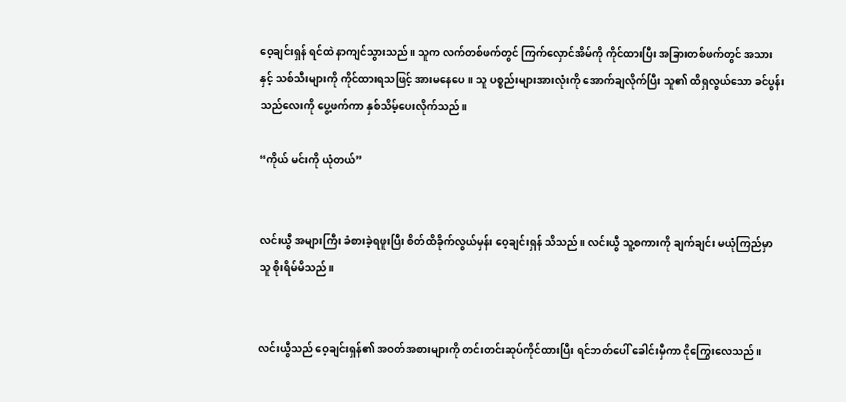ဝေ့ချင်းရှန် ရင်ထဲ နာကျင်သွားသည်။ သူက လက်တစ်ဖက်တွင် ကြက်လှောင်အိမ်ကို ကိုင်ထားပြီး အခြားတစ်ဖက်တွင် အသားနှင့် သစ်သီးများကို ကိုင်ထားရသဖြင့် အားမနေပေ။ သူ ပစ္စည်းများအားလုံးကို အောက်ချလိုက်ပြီး သူ၏ ထိရှလွယ်သော ခင်ပွန်းသည်လေးကို ပွေ့ဖက်ကာ နှစ်သိမ့်ပေးလိုက်သည်။

“ကိုယ် မင်းကို ယုံတယ်”


လင်းယွီ အများကြီး ခံစားခဲ့ရဖူးပြီး စိတ်ထိခိုက်လွယ်မှန်း ဝေ့ချင်းရှန် သိသည်။ လင်းယွီ သူ့စကားကို ချက်ချင်း မယုံကြည်မှာ သူ စိုးရိမ်မိသည်။


လင်းယွီသည် ဝေ့ချင်းရှန်၏ အဝတ်အစားများကို တင်းတင်းဆုပ်ကိုင်ထားပြီး ရင်ဘတ်ပေါ် ခေါင်းမှီကာ ငိုကြွေးလေသည်။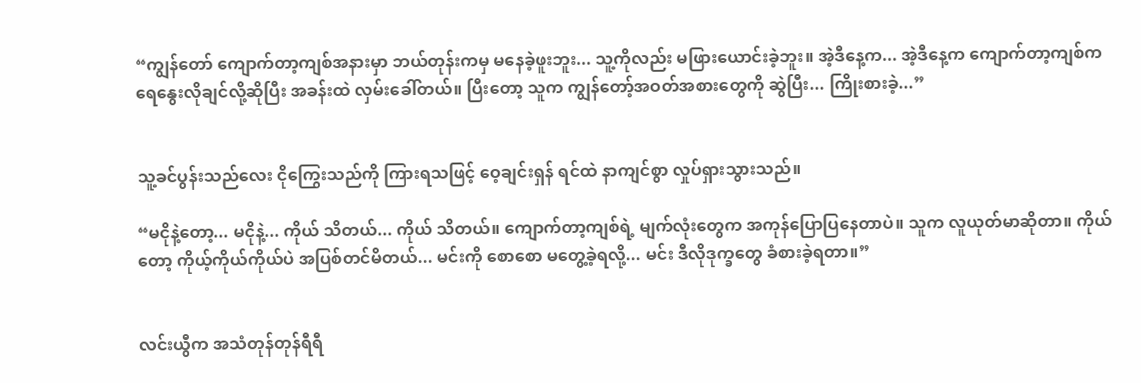“ကျွန်တော် ကျောက်တာ့ကျစ်အနားမှာ ဘယ်တုန်းကမှ မနေခဲ့ဖူးဘူး... သူ့ကိုလည်း မဖြားယောင်းခဲ့ဘူး။ အဲ့ဒီနေ့က... အဲ့ဒီနေ့က ကျောက်တာ့ကျစ်က ရေနွေးလိုချင်လို့ဆိုပြီး အခန်းထဲ လှမ်းခေါ်တယ်။ ပြီးတော့ သူက ကျွန်တော့်အဝတ်အစားတွေကို ဆွဲပြီး... ကြိုးစားခဲ့...”


သူ့ခင်ပွန်းသည်လေး ငိုကြွေးသည်ကို ကြားရသဖြင့် ဝေ့ချင်းရှန် ရင်ထဲ နာကျင်စွာ လှုပ်ရှားသွားသည်။

“မငိုနဲ့တော့... မငိုနဲ့... ကိုယ် သိတယ်... ကိုယ် သိတယ်။ ကျောက်တာ့ကျစ်ရဲ့ မျက်လုံးတွေက အကုန်ပြောပြနေတာပဲ။ သူက လူယုတ်မာဆိုတာ။ ကိုယ်တော့ ကိုယ့်ကိုယ်ကိုယ်ပဲ အပြစ်တင်မိတယ်... မင်းကို စောစော မတွေ့ခဲ့ရလို့... မင်း ဒီလိုဒုက္ခတွေ ခံစားခဲ့ရတာ။”


လင်းယွီက အသံတုန်တုန်ရီရီ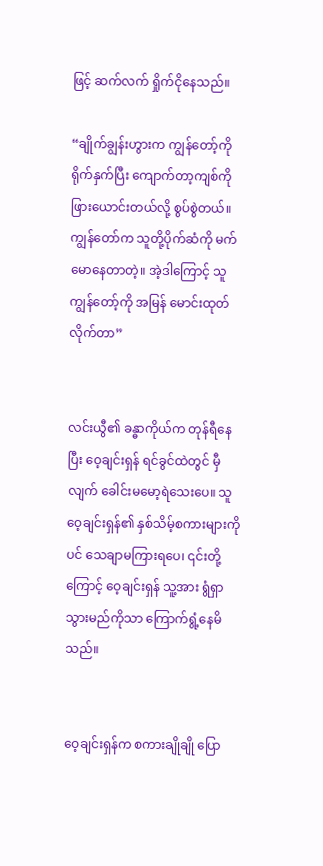ဖြင့် ဆက်လက် ရှိုက်ငိုနေသည်။

“ချိုက်ချွန်းဟွားက ကျွန်တော့်ကို ရိုက်နှက်ပြီး ကျောက်တာ့ကျစ်ကို ဖြားယောင်းတယ်လို့ စွပ်စွဲတယ်။ ကျွန်တော်က သူတို့ပိုက်ဆံကို မက်မောနေတာတဲ့။ အဲ့ဒါကြောင့် သူ ကျွန်တော့်ကို အမြန် မောင်းထုတ်လိုက်တာ”


လင်းယွီ၏ ခန္ဓာကိုယ်က တုန်ရီနေပြီး ဝေ့ချင်းရှန် ရင်ခွင်ထဲတွင် မှီလျက် ခေါင်းမမော့ရဲသေးပေ။ သူ ဝေ့ချင်းရှန်၏ နှစ်သိမ့်စကားများကိုပင် သေချာမကြားရပေ၊ ၎င်းတို့ကြောင့် ဝေ့ချင်းရှန် သူ့အား ရွံရှာသွားမည်ကိုသာ ကြောက်ရွံ့နေမိသည်။


ဝေ့ချင်းရှန်က စကားချိုချို ပြော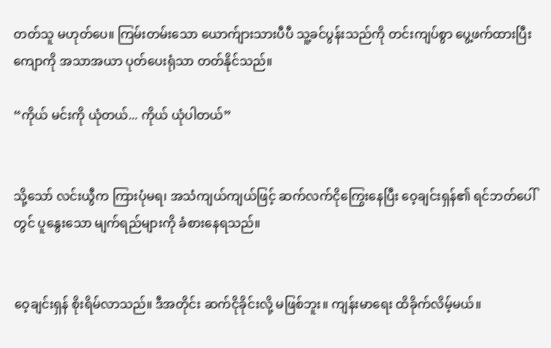တတ်သူ မဟုတ်ပေ။ ကြမ်းတမ်းသော ယောက်ျားသားပီပီ သူ့ခင်ပွန်းသည်ကို တင်းကျပ်စွာ ပွေ့ဖက်ထားပြီး ကျောကို အသာအယာ ပုတ်ပေးရုံသာ တတ်နိုင်သည်။

“ကိုယ် မင်းကို ယုံတယ်... ကိုယ် ယုံပါတယ်”


သို့သော် လင်းယွီက ကြားပုံမရ၊ အသံကျယ်ကျယ်ဖြင့် ဆက်လက်ငိုကြွေးနေပြီး ဝေ့ချင်းရှန်၏ ရင်ဘတ်ပေါ်တွင် ပူနွေးသော မျက်ရည်များကို ခံစားနေရသည်။


ဝေ့ချင်းရှန် စိုးရိမ်လာသည်။ ဒီအတိုင်း ဆက်ငိုခိုင်းလို့ မဖြစ်ဘူး။ ကျန်းမာရေး ထိခိုက်လိမ့်မယ်။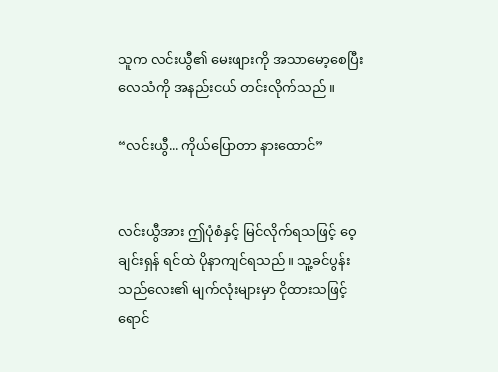သူက လင်းယွီ၏ မေးဖျားကို အသာမော့စေပြီး လေသံကို အနည်းငယ် တင်းလိုက်သည်။

“လင်းယွီ... ကိုယ်ပြောတာ နားထောင်”


လင်းယွီအား ဤပုံစံနှင့် မြင်လိုက်ရသဖြင့် ဝေ့ချင်းရှန် ရင်ထဲ ပိုနာကျင်ရသည်။ သူ့ခင်ပွန်းသည်လေး၏ မျက်လုံးများမှာ ငိုထားသဖြင့် ရောင်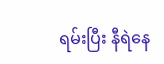ရမ်းပြီး နီရဲနေ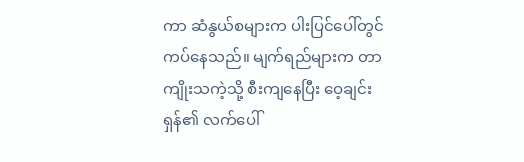ကာ ဆံနွယ်စများက ပါးပြင်ပေါ်တွင် ကပ်နေသည်။ မျက်ရည်များက တာကျိုးသကဲ့သို့ စီးကျနေပြီး ဝေ့ချင်းရှန်၏ လက်ပေါ်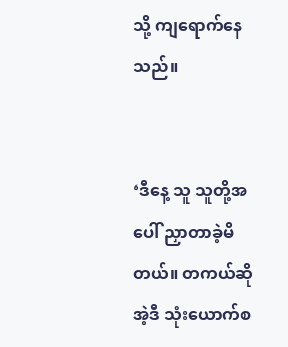သို့ ကျရောက်နေသည်။


‘ဒီနေ့ သူ သူတို့အပေါ် ညှာတာခဲ့မိတယ်။ တကယ်ဆို အဲ့ဒီ သုံးယောက်စ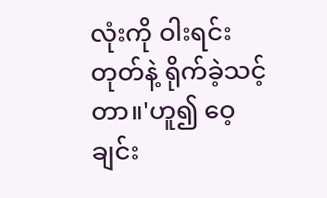လုံးကို ဝါးရင်းတုတ်နဲ့ ရိုက်ခဲ့သင့်တာ။'ဟူ၍ ဝေ့ချင်း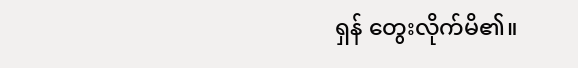ရှန် တွေးလိုက်မိ၏။